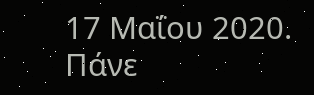17 Μαΐου 2020. Πάνε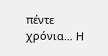πέντε χρόνια… Η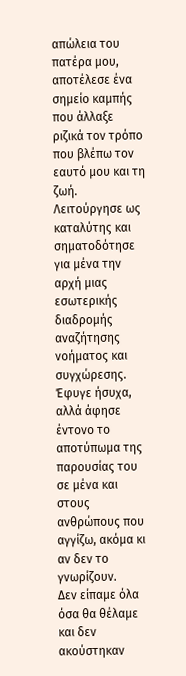απώλεια του πατέρα μου, αποτέλεσε ένα σημείο καμπής που άλλαξε ριζικά τον τρόπο που βλέπω τον εαυτό μου και τη ζωή. Λειτούργησε ως καταλύτης και σηματοδότησε για μένα την αρχή μιας εσωτερικής διαδρομής αναζήτησης νοήματος και συγχώρεσης. Έφυγε ήσυχα, αλλά άφησε έντονο το αποτύπωμα της παρουσίας του σε μένα και στους ανθρώπους που αγγίζω, ακόμα κι αν δεν το γνωρίζουν.
Δεν είπαμε όλα όσα θα θέλαμε και δεν ακούστηκαν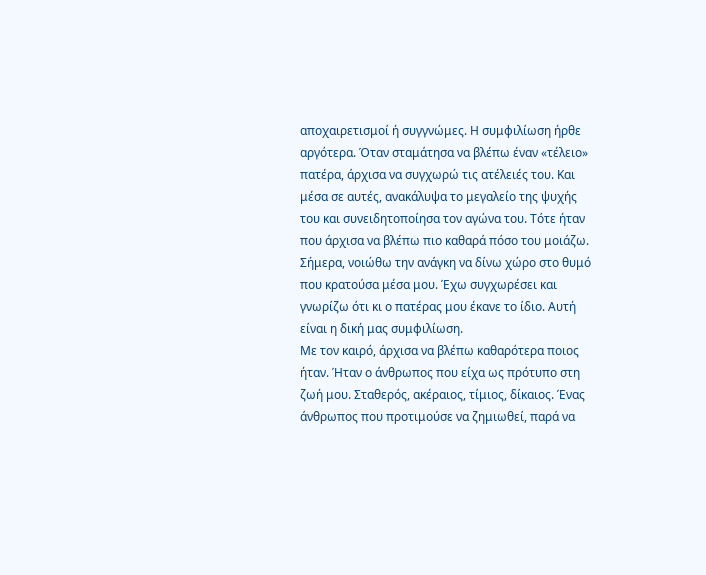αποχαιρετισμοί ή συγγνώμες. Η συμφιλίωση ήρθε αργότερα. Όταν σταμάτησα να βλέπω έναν «τέλειο» πατέρα, άρχισα να συγχωρώ τις ατέλειές του. Και μέσα σε αυτές, ανακάλυψα το μεγαλείο της ψυχής του και συνειδητοποίησα τον αγώνα του. Τότε ήταν που άρχισα να βλέπω πιο καθαρά πόσο του μοιάζω.
Σήμερα, νοιώθω την ανάγκη να δίνω χώρο στο θυμό που κρατούσα μέσα μου. Έχω συγχωρέσει και γνωρίζω ότι κι ο πατέρας μου έκανε το ίδιο. Αυτή είναι η δική μας συμφιλίωση.
Με τον καιρό, άρχισα να βλέπω καθαρότερα ποιος ήταν. Ήταν ο άνθρωπος που είχα ως πρότυπο στη ζωή μου. Σταθερός, ακέραιος, τίμιος, δίκαιος. Ένας άνθρωπος που προτιμούσε να ζημιωθεί, παρά να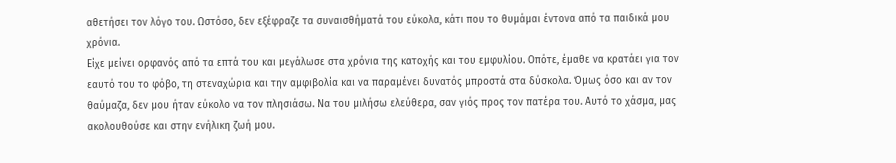αθετήσει τον λόγο του. Ωστόσο, δεν εξέφραζε τα συναισθήματά του εύκολα, κάτι που το θυμάμαι έντονα από τα παιδικά μου χρόνια.
Είχε μείνει ορφανός από τα επτά του και μεγάλωσε στα χρόνια της κατοχής και του εμφυλίου. Οπότε, έμαθε να κρατάει για τον εαυτό του το φόβο, τη στεναχώρια και την αμφιβολία και να παραμένει δυνατός μπροστά στα δύσκολα. Όμως όσο και αν τον θαύμαζα, δεν μου ήταν εύκολο να τον πλησιάσω. Να του μιλήσω ελεύθερα, σαν γιός προς τον πατέρα του. Αυτό το χάσμα, μας ακολουθούσε και στην ενήλικη ζωή μου.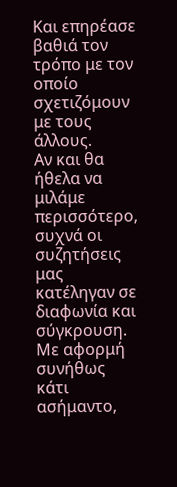Και επηρέασε βαθιά τον τρόπο με τον οποίο σχετιζόμουν με τους άλλους.
Αν και θα ήθελα να μιλάμε περισσότερο, συχνά οι συζητήσεις μας κατέληγαν σε διαφωνία και σύγκρουση. Με αφορμή συνήθως κάτι ασήμαντο,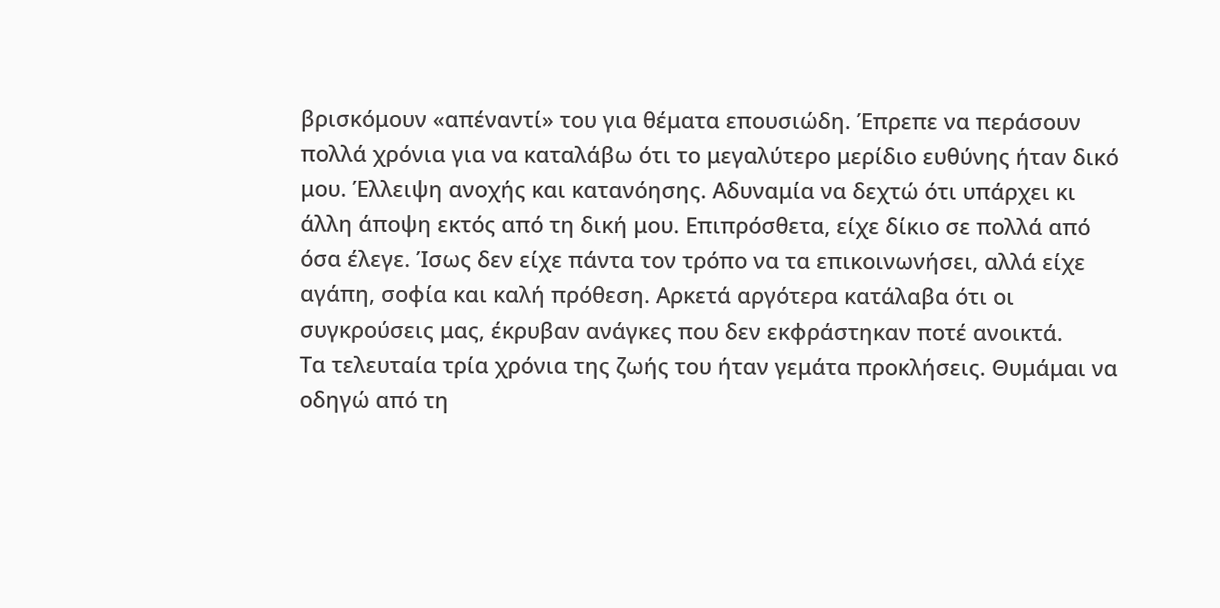βρισκόμουν «απέναντί» του για θέματα επουσιώδη. Έπρεπε να περάσουν πολλά χρόνια για να καταλάβω ότι το μεγαλύτερο μερίδιο ευθύνης ήταν δικό μου. Έλλειψη ανοχής και κατανόησης. Αδυναμία να δεχτώ ότι υπάρχει κι άλλη άποψη εκτός από τη δική μου. Επιπρόσθετα, είχε δίκιο σε πολλά από όσα έλεγε. Ίσως δεν είχε πάντα τον τρόπο να τα επικοινωνήσει, αλλά είχε αγάπη, σοφία και καλή πρόθεση. Αρκετά αργότερα κατάλαβα ότι οι συγκρούσεις μας, έκρυβαν ανάγκες που δεν εκφράστηκαν ποτέ ανοικτά.
Τα τελευταία τρία χρόνια της ζωής του ήταν γεμάτα προκλήσεις. Θυμάμαι να οδηγώ από τη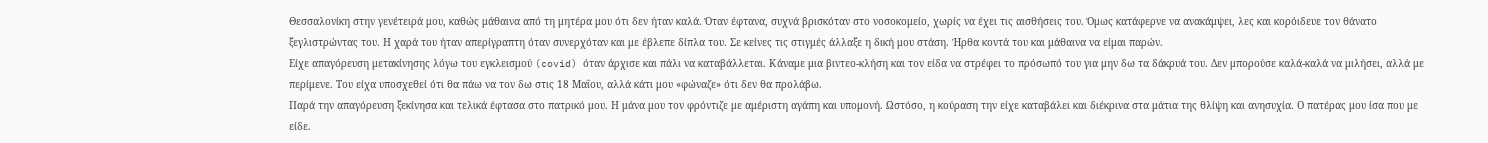Θεσσαλονίκη στην γενέτειρά μου, καθώς μάθαινα από τη μητέρα μου ότι δεν ήταν καλά. Όταν έφτανα, συχνά βρισκόταν στο νοσοκομείο, χωρίς να έχει τις αισθήσεις του. Όμως κατάφερνε να ανακάμψει, λες και κορόιδευε τον θάνατο ξεγλιστρώντας του. Η χαρά του ήταν απερίγραπτη όταν συνερχόταν και με έβλεπε δίπλα του. Σε κείνες τις στιγμές άλλαξε η δική μου στάση. Ήρθα κοντά του και μάθαινα να είμαι παρών.
Είχε απαγόρευση μετακίνησης λόγω του εγκλεισμού (covid) όταν άρχισε και πάλι να καταβάλλεται. Κάναμε μια βιντεο-κλήση και τον είδα να στρέφει το πρόσωπό του για μην δω τα δάκρυά του. Δεν μπορούσε καλά-καλά να μιλήσει, αλλά με περίμενε. Του είχα υποσχεθεί ότι θα πάω να τον δω στις 18 Μαΐου, αλλά κάτι μου «φώναζε» ότι δεν θα προλάβω.
Παρά την απαγόρευση ξεκίνησα και τελικά έφτασα στο πατρικό μου. Η μάνα μου τον φρόντιζε με αμέριστη αγάπη και υπομονή. Ωστόσο, η κούραση την είχε καταβάλει και διέκρινα στα μάτια της θλίψη και ανησυχία. Ο πατέρας μου ίσα που με είδε.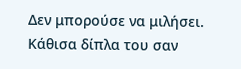Δεν μπορούσε να μιλήσει. Κάθισα δίπλα του σαν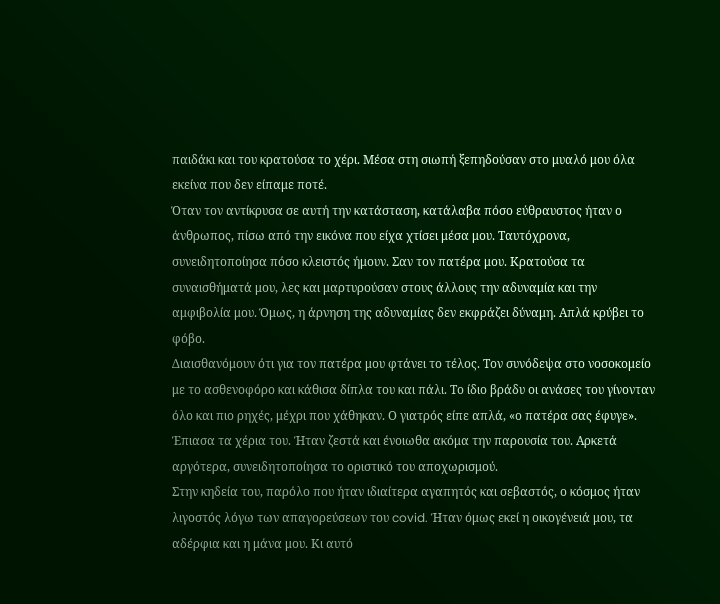παιδάκι και του κρατούσα το χέρι. Μέσα στη σιωπή ξεπηδούσαν στο μυαλό μου όλα εκείνα που δεν είπαμε ποτέ.
Όταν τον αντίκρυσα σε αυτή την κατάσταση, κατάλαβα πόσο εύθραυστος ήταν ο άνθρωπος, πίσω από την εικόνα που είχα χτίσει μέσα μου. Ταυτόχρονα, συνειδητοποίησα πόσο κλειστός ήμουν. Σαν τον πατέρα μου. Κρατούσα τα συναισθήματά μου, λες και μαρτυρούσαν στους άλλους την αδυναμία και την αμφιβολία μου. Όμως, η άρνηση της αδυναμίας δεν εκφράζει δύναμη. Απλά κρύβει το φόβο.
Διαισθανόμουν ότι για τον πατέρα μου φτάνει το τέλος. Τον συνόδεψα στο νοσοκομείο με το ασθενοφόρο και κάθισα δίπλα του και πάλι. Το ίδιο βράδυ οι ανάσες του γίνονταν όλο και πιο ρηχές, μέχρι που χάθηκαν. Ο γιατρός είπε απλά, «ο πατέρα σας έφυγε». Έπιασα τα χέρια του. Ήταν ζεστά και ένοιωθα ακόμα την παρουσία του. Αρκετά αργότερα, συνειδητοποίησα το οριστικό του αποχωρισμού.
Στην κηδεία του, παρόλο που ήταν ιδιαίτερα αγαπητός και σεβαστός, ο κόσμος ήταν λιγοστός λόγω των απαγορεύσεων του covid. Ήταν όμως εκεί η οικογένειά μου, τα αδέρφια και η μάνα μου. Κι αυτό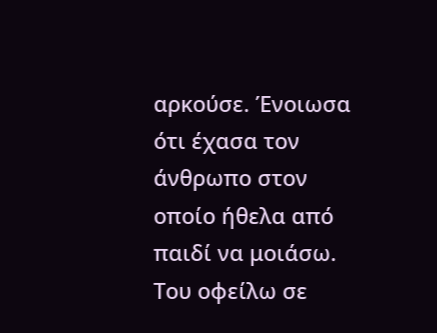αρκούσε. Ένοιωσα ότι έχασα τον άνθρωπο στον οποίο ήθελα από παιδί να μοιάσω. Του οφείλω σε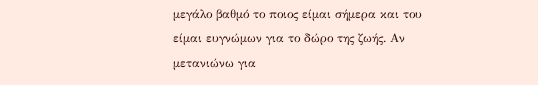μεγάλο βαθμό το ποιος είμαι σήμερα και του είμαι ευγνώμων για το δώρο της ζωής. Αν μετανιώνω για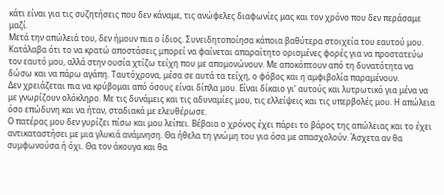κάτι είναι για τις συζητήσεις που δεν κάναμε, τις ανώφελες διαφωνίες μας και τον χρόνο που δεν περάσαμε μαζί.
Μετά την απώλειά του, δεν ήμουν πια ο ίδιος. Συνειδητοποίησα κάποια βαθύτερα στοιχεία του εαυτού μου. Κατάλαβα ότι το να κρατώ αποστάσεις μπορεί να φαίνεται απαραίτητο ορισμένες φορές για να προστατεύω τον εαυτό μου, αλλά στην ουσία χτίζω τείχη που με απομονώνουν. Με αποκόπτουν από τη δυνατότητα να δώσω και να πάρω αγάπη. Ταυτόχρονα, μέσα σε αυτά τα τείχη, ο φόβος και η αμφιβολία παραμένουν.
Δεν χρειάζεται πια να κρύβομαι από όσους είναι δίπλα μου. Είναι δίκαιο γι’ αυτούς και λυτρωτικό για μένα να με γνωρίζουν ολόκληρο. Με τις δυνάμεις και τις αδυναμίες μου, τις ελλείψεις και τις υπερβολές μου. Η απώλεια όσο επώδυνη και να ήταν, σταδιακά με ελευθέρωσε.
Ο πατέρας μου δεν γυρίζει πίσω και μου λείπει. Βέβαια ο χρόνος έχει πάρει το βάρος της απώλειας και το έχει αντικαταστήσει με μια γλυκιά ανάμνηση. Θα ήθελα τη γνώμη του για όσα με απασχολούν. Άσχετα αν θα συμφωνούσα ή όχι. Θα τον άκουγα και θα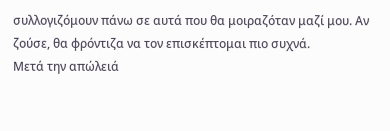συλλογιζόμουν πάνω σε αυτά που θα μοιραζόταν μαζί μου. Αν ζούσε, θα φρόντιζα να τον επισκέπτομαι πιο συχνά.
Μετά την απώλειά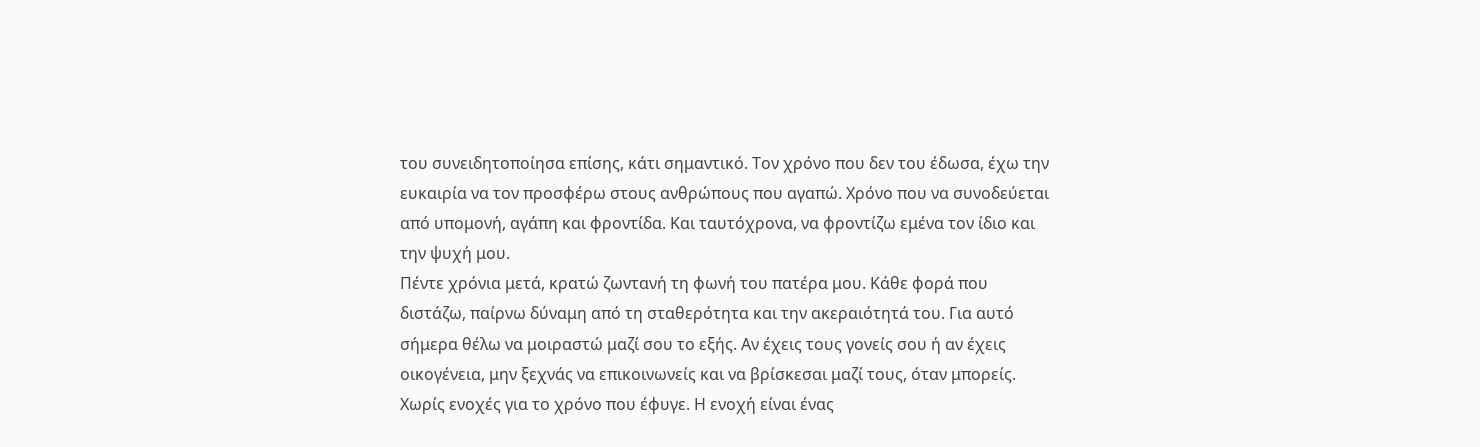του συνειδητοποίησα επίσης, κάτι σημαντικό. Τον χρόνο που δεν του έδωσα, έχω την ευκαιρία να τον προσφέρω στους ανθρώπους που αγαπώ. Χρόνο που να συνοδεύεται από υπομονή, αγάπη και φροντίδα. Και ταυτόχρονα, να φροντίζω εμένα τον ίδιο και την ψυχή μου.
Πέντε χρόνια μετά, κρατώ ζωντανή τη φωνή του πατέρα μου. Κάθε φορά που διστάζω, παίρνω δύναμη από τη σταθερότητα και την ακεραιότητά του. Για αυτό σήμερα θέλω να μοιραστώ μαζί σου το εξής. Αν έχεις τους γονείς σου ή αν έχεις οικογένεια, μην ξεχνάς να επικοινωνείς και να βρίσκεσαι μαζί τους, όταν μπορείς. Χωρίς ενοχές για το χρόνο που έφυγε. Η ενοχή είναι ένας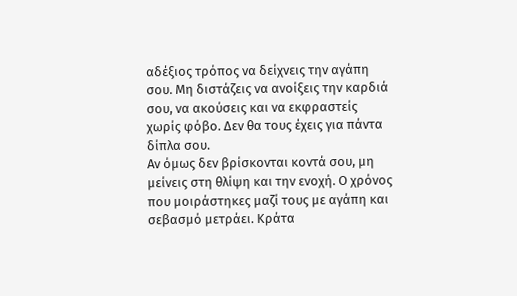αδέξιος τρόπος να δείχνεις την αγάπη σου. Μη διστάζεις να ανοίξεις την καρδιά σου, να ακούσεις και να εκφραστείς χωρίς φόβο. Δεν θα τους έχεις για πάντα δίπλα σου.
Αν όμως δεν βρίσκονται κοντά σου, μη μείνεις στη θλίψη και την ενοχή. Ο χρόνος που μοιράστηκες μαζί τους με αγάπη και σεβασμό μετράει. Κράτα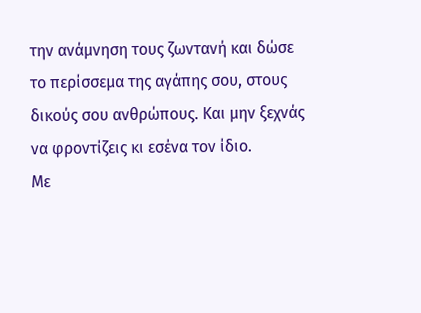την ανάμνηση τους ζωντανή και δώσε το περίσσεμα της αγάπης σου, στους δικούς σου ανθρώπους. Και μην ξεχνάς να φροντίζεις κι εσένα τον ίδιο.
Με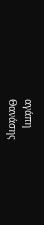αγάπη
Θανάσης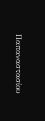Παπαναστασίου